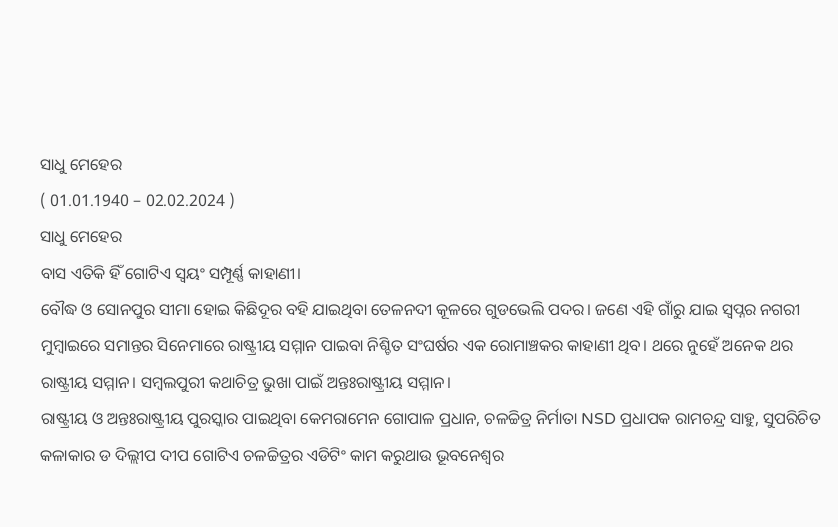ସାଧୁ ମେହେର
( 01.01.1940 – 02.02.2024 )
ସାଧୁ ମେହେର
ବାସ ଏତିକି ହିଁ ଗୋଟିଏ ସ୍ୱୟଂ ସମ୍ପୂର୍ଣ୍ଣ କାହାଣୀ।
ବୌଦ୍ଧ ଓ ସୋନପୁର ସୀମା ହୋଇ କିଛିଦୂର ବହି ଯାଇଥିବା ତେଳନଦୀ କୂଳରେ ଗୁଡଭେଲି ପଦର। ଜଣେ ଏହି ଗାଁରୁ ଯାଇ ସ୍ୱପ୍ନର ନଗରୀ ମୁମ୍ବାଇରେ ସମାନ୍ତର ସିନେମାରେ ରାଷ୍ଟ୍ରୀୟ ସମ୍ମାନ ପାଇବା ନିଶ୍ଚିତ ସଂଘର୍ଷର ଏକ ରୋମାଞ୍ଚକର କାହାଣୀ ଥିବ। ଥରେ ନୁହେଁ ଅନେକ ଥର ରାଷ୍ଟ୍ରୀୟ ସମ୍ମାନ। ସମ୍ବଲପୁରୀ କଥାଚିତ୍ର ଭୁଖା ପାଇଁ ଅନ୍ତଃରାଷ୍ଟ୍ରୀୟ ସମ୍ମାନ।
ରାଷ୍ଟ୍ରୀୟ ଓ ଅନ୍ତଃରାଷ୍ଟ୍ରୀୟ ପୁରସ୍କାର ପାଇଥିବା କେମରାମେନ ଗୋପାଳ ପ୍ରଧାନ, ଚଳଚ୍ଚିତ୍ର ନିର୍ମାତା NSD ପ୍ରଧାପକ ରାମଚନ୍ଦ୍ର ସାହୁ, ସୁପରିଚିତ କଳାକାର ଡ ଦିଲ୍ଲୀପ ଦୀପ ଗୋଟିଏ ଚଳଚ୍ଚିତ୍ରର ଏଡିଟିଂ କାମ କରୁଥାଉ ଭୂବନେଶ୍ଵର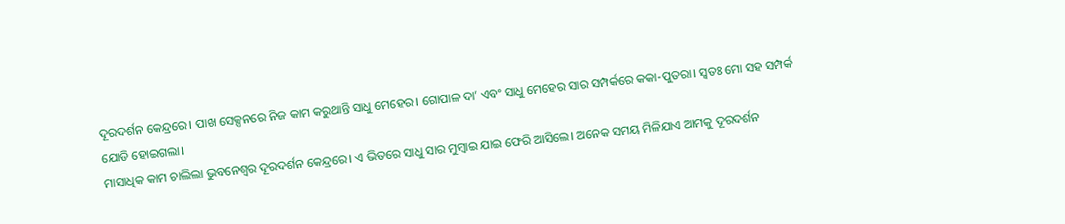ଦୂରଦର୍ଶନ କେନ୍ଦ୍ରରେ। ପାଖ ସେକ୍ସନରେ ନିଜ କାମ କରୁଥାନ୍ତି ସାଧୁ ମେହେର। ଗୋପାଳ ଦା’ ଏବଂ ସାଧୁ ମେହେର ସାର ସମ୍ପର୍କରେ କକା-ପୁତରା। ସ୍ୱତଃ ମୋ ସହ ସମ୍ପର୍କ ଯୋଡି ହୋଇଗଲା।
ମାସାଧିକ କାମ ଚାଲିଲା ଭୁବନେଶ୍ୱର ଦୂରଦର୍ଶନ କେନ୍ଦ୍ରରେ। ଏ ଭିତରେ ସାଧୁ ସାର ମୁମ୍ବାଇ ଯାଇ ଫେରି ଆସିଲେ। ଅନେକ ସମୟ ମିଳିଯାଏ ଆମକୁ ଦୂରଦର୍ଶନ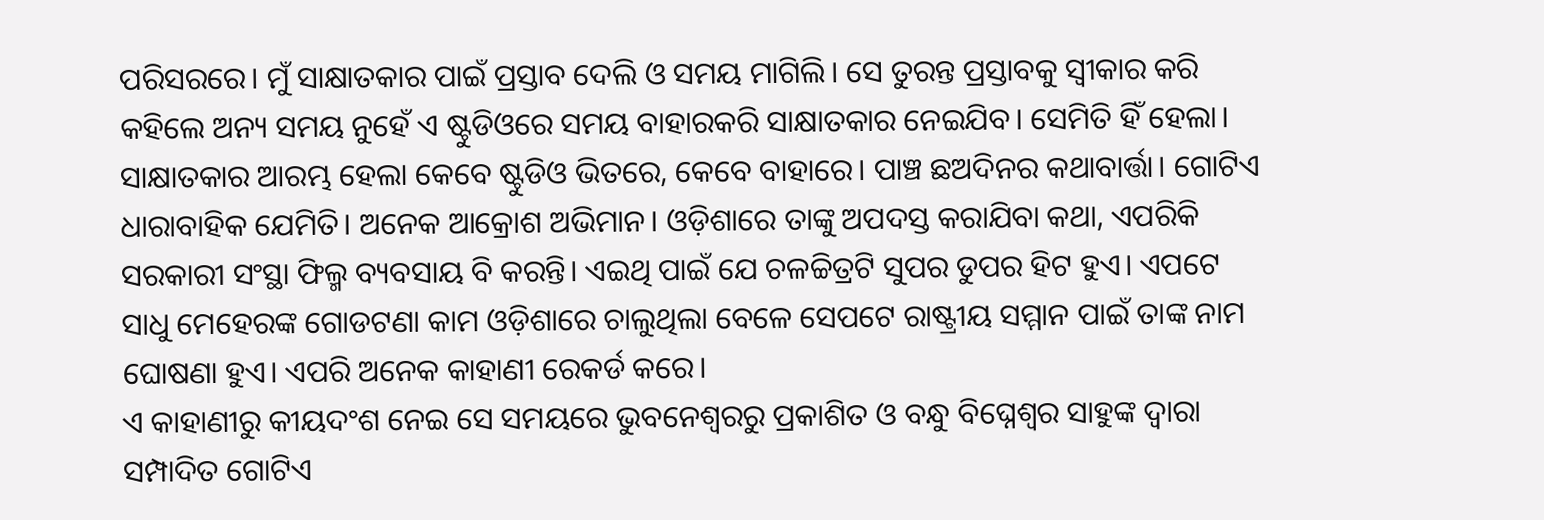ପରିସରରେ। ମୁଁ ସାକ୍ଷାତକାର ପାଇଁ ପ୍ରସ୍ତାବ ଦେଲି ଓ ସମୟ ମାଗିଲି। ସେ ତୁରନ୍ତ ପ୍ରସ୍ତାବକୁ ସ୍ଵୀକାର କରି କହିଲେ ଅନ୍ୟ ସମୟ ନୁହେଁ ଏ ଷ୍ଟୁଡିଓରେ ସମୟ ବାହାରକରି ସାକ୍ଷାତକାର ନେଇଯିବ। ସେମିତି ହିଁ ହେଲା।
ସାକ୍ଷାତକାର ଆରମ୍ଭ ହେଲା କେବେ ଷ୍ଟୁଡିଓ ଭିତରେ, କେବେ ବାହାରେ। ପାଞ୍ଚ ଛଅଦିନର କଥାବାର୍ତ୍ତା। ଗୋଟିଏ ଧାରାବାହିକ ଯେମିତି। ଅନେକ ଆକ୍ରୋଶ ଅଭିମାନ। ଓଡ଼ିଶାରେ ତାଙ୍କୁ ଅପଦସ୍ତ କରାଯିବା କଥା, ଏପରିକି ସରକାରୀ ସଂସ୍ଥା ଫିଲ୍ମ ବ୍ୟବସାୟ ବି କରନ୍ତି। ଏଇଥି ପାଇଁ ଯେ ଚଳଚ୍ଚିତ୍ରଟି ସୁପର ଡୁପର ହିଟ ହୁଏ। ଏପଟେ ସାଧୁ ମେହେରଙ୍କ ଗୋଡଟଣା କାମ ଓଡ଼ିଶାରେ ଚାଲୁଥିଲା ବେଳେ ସେପଟେ ରାଷ୍ଟ୍ରୀୟ ସମ୍ମାନ ପାଇଁ ତାଙ୍କ ନାମ ଘୋଷଣା ହୁଏ। ଏପରି ଅନେକ କାହାଣୀ ରେକର୍ଡ କରେ।
ଏ କାହାଣୀରୁ କୀୟଦଂଶ ନେଇ ସେ ସମୟରେ ଭୁବନେଶ୍ୱରରୁ ପ୍ରକାଶିତ ଓ ବନ୍ଧୁ ବିଘ୍ନେଶ୍ୱର ସାହୁଙ୍କ ଦ୍ୱାରା ସମ୍ପାଦିତ ଗୋଟିଏ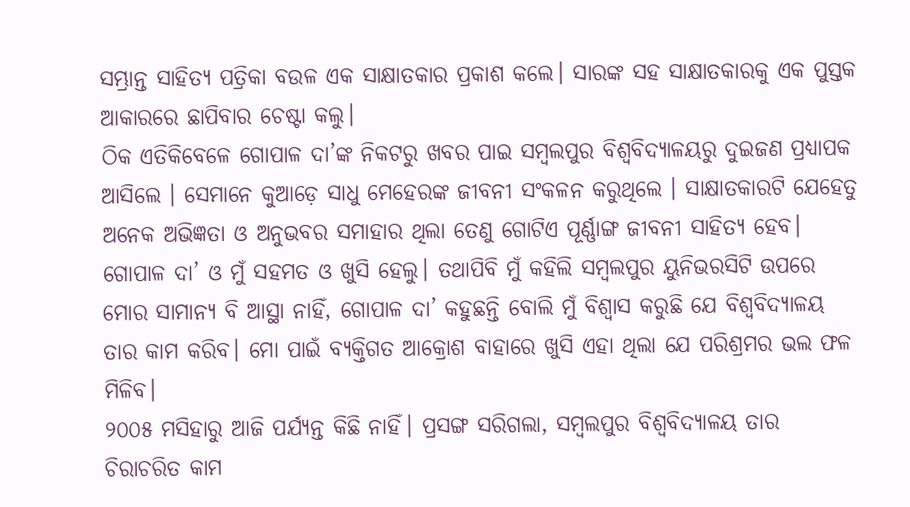ସମ୍ଭ୍ରାନ୍ତ ସାହିତ୍ୟ ପତ୍ରିକା ବଉଳ ଏକ ସାକ୍ଷାତକାର ପ୍ରକାଶ କଲେ। ସାରଙ୍କ ସହ ସାକ୍ଷାତକାରକୁ ଏକ ପୁସ୍ତକ ଆକାରରେ ଛାପିବାର ଚେଷ୍ଟା କଲୁ।
ଠିକ ଏତିକିବେଳେ ଗୋପାଳ ଦା’ଙ୍କ ନିକଟରୁ ଖବର ପାଇ ସମ୍ବଲପୁର ବିଶ୍ୱବିଦ୍ୟାଳୟରୁ ଦୁଇଜଣ ପ୍ରଧ୍ୟାପକ ଆସିଲେ । ସେମାନେ କୁଆଡ଼େ ସାଧୁ ମେହେରଙ୍କ ଜୀବନୀ ସଂକଳନ କରୁଥିଲେ । ସାକ୍ଷାତକାରଟି ଯେହେତୁ ଅନେକ ଅଭିଜ୍ଞତା ଓ ଅନୁଭବର ସମାହାର ଥିଲା ତେଣୁ ଗୋଟିଏ ପୂର୍ଣ୍ଣାଙ୍ଗ ଜୀବନୀ ସାହିତ୍ୟ ହେବ।
ଗୋପାଳ ଦା’ ଓ ମୁଁ ସହମତ ଓ ଖୁସି ହେଲୁ। ତଥାପିବି ମୁଁ କହିଲି ସମ୍ବଲପୁର ୟୁନିଭରସିଟି ଉପରେ ମୋର ସାମାନ୍ୟ ବି ଆସ୍ଥା ନାହିଁ, ଗୋପାଳ ଦା’ କହୁଛନ୍ତି ବୋଲି ମୁଁ ବିଶ୍ୱାସ କରୁଛି ଯେ ବିଶ୍ୱବିଦ୍ୟାଳୟ ତାର କାମ କରିବ। ମୋ ପାଇଁ ବ୍ୟକ୍ତିଗତ ଆକ୍ରୋଶ ବାହାରେ ଖୁସି ଏହା ଥିଲା ଯେ ପରିଶ୍ରମର ଭଲ ଫଳ ମିଳିବ।
୨୦୦୫ ମସିହାରୁ ଆଜି ପର୍ଯ୍ୟନ୍ତ କିଛି ନାହିଁ। ପ୍ରସଙ୍ଗ ସରିଗଲା, ସମ୍ବଲପୁର ବିଶ୍ଵବିଦ୍ୟାଳୟ ତାର ଚିରାଚରିତ କାମ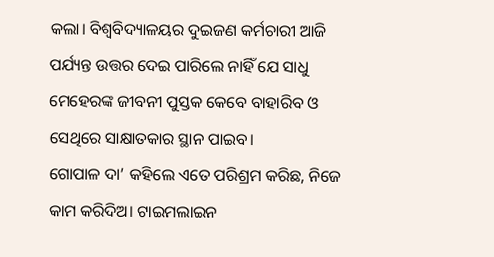କଲା। ବିଶ୍ଵବିଦ୍ୟାଳୟର ଦୁଇଜଣ କର୍ମଚାରୀ ଆଜି ପର୍ଯ୍ୟନ୍ତ ଉତ୍ତର ଦେଇ ପାରିଲେ ନାହିଁ ଯେ ସାଧୁ ମେହେରଙ୍କ ଜୀବନୀ ପୁସ୍ତକ କେବେ ବାହାରିବ ଓ ସେଥିରେ ସାକ୍ଷାତକାର ସ୍ଥାନ ପାଇବ।
ଗୋପାଳ ଦା’ କହିଲେ ଏତେ ପରିଶ୍ରମ କରିଛ, ନିଜେ କାମ କରିଦିଅ। ଟାଇମଲାଇନ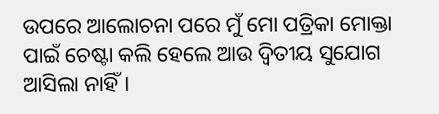ଉପରେ ଆଲୋଚନା ପରେ ମୁଁ ମୋ ପତ୍ରିକା ମୋକ୍ତା ପାଇଁ ଚେଷ୍ଟା କଲି ହେଲେ ଆଉ ଦ୍ୱିତୀୟ ସୁଯୋଗ ଆସିଲା ନାହିଁ।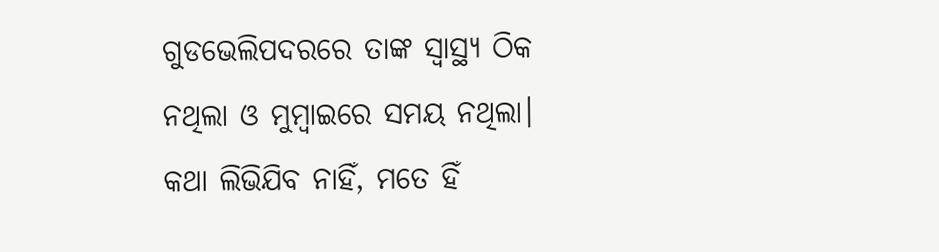ଗୁଡଭେଲିପଦରରେ ତାଙ୍କ ସ୍ୱାସ୍ଥ୍ୟ ଠିକ ନଥିଲା ଓ ମୁମ୍ବାଇରେ ସମୟ ନଥିଲା।
କଥା ଲିଭିଯିବ ନାହିଁ, ମତେ ହିଁ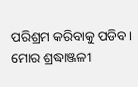ପରିଶ୍ରମ କରିବାକୁ ପଡିବ।
ମୋର ଶ୍ରଦ୍ଧାଞ୍ଜଳୀ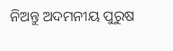ନିଅନ୍ତୁ ଅଦମନୀୟ ପୁରୁଷ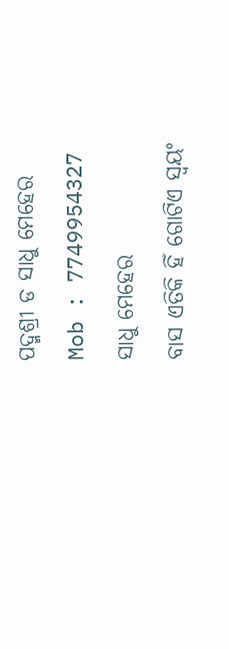ପଦ୍ମଶ୍ରୀ ଡ ସାଧୁ ମେହେର
Mob : 7749954327
ସାଧୁ ମେହେର
ବାସ ଏତିକି ହିଁ ଗୋଟିଏ ସ୍ୱୟଂ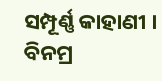ସମ୍ପୂର୍ଣ୍ଣ କାହାଣୀ ।
ବିନମ୍ର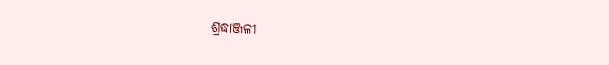ଶ୍ରଦ୍ଧାଞ୍ଜଳୀ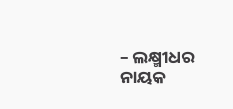– ଲକ୍ଷ୍ମୀଧର ନାୟକ